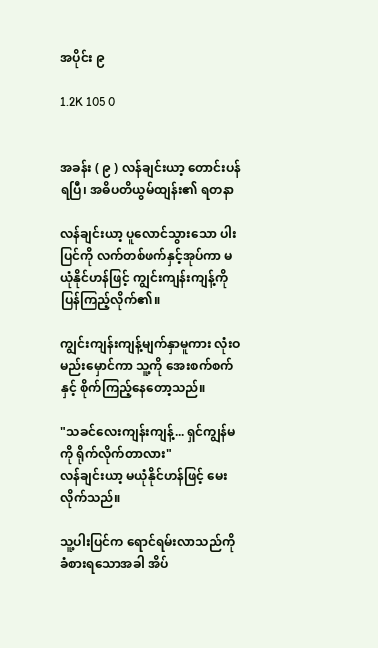အပိုင်း ၉

1.2K 105 0


အခန်း ( ၉ ) လန်ချင်းယာ့ တောင်းပန်ရပြီ၊ အဓိပတိယွမ်ထျန်း၏ ရတနာ

လန်ချင်းယာ့ ပူလောင်သွားသော ပါးပြင်ကို လက်တစ်ဖက်နှင့်အုပ်ကာ မယုံနိုင်ဟန်ဖြင့် ကျွင်းကျန်းကျန့်ကို ပြန်ကြည့်လိုက်၏။

ကျွင်းကျန်းကျန့်မျက်နှာမူကား လုံးဝမည်းမှောင်ကာ သူ့ကို အေးစက်စက်နှင့် စိုက်ကြည့်နေတော့သည်။

"သခင်လေးကျန်းကျန့်... ရှင်ကျွန်မကို ရိုက်လိုက်တာလား"
လန်ချင်းယာ့ မယုံနိုင်ဟန်ဖြင့် မေးလိုက်သည်။

သူ့ပါးပြင်က ရောင်ရမ်းလာသည်ကို ခံစားရသောအခါ အိပ်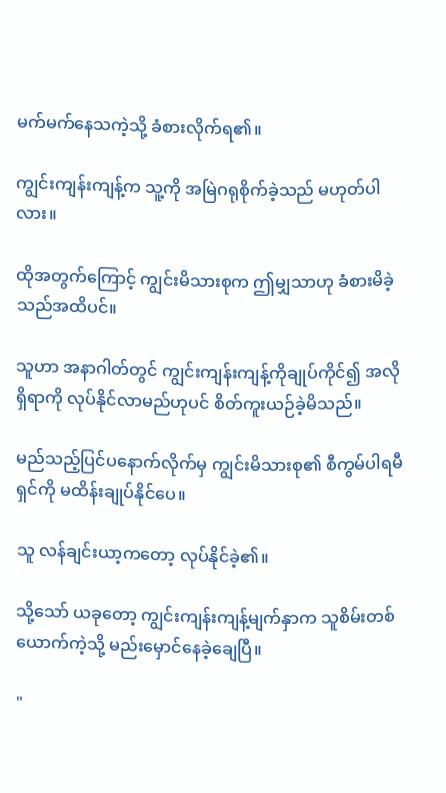မက်မက်နေသကဲ့သို့ ခံစားလိုက်ရ၏။

ကျွင်းကျန်းကျန့်က သူ့ကို အမြဲဂရုစိုက်ခဲ့သည် မဟုတ်ပါလား။

ထိုအတွက်ကြောင့် ကျွင်းမိသားစုက ဤမျှသာဟု ခံစားမိခဲ့သည်အထိပင်။

သူဟာ အနာဂါတ်တွင် ကျွင်းကျန်းကျန့်ကိုချုပ်ကိုင်၍ အလိုရှိရာကို လုပ်နိုင်လာမည်ဟုပင် စိတ်ကူးယဉ်ခဲ့မိသည်။

မည်သည့်ပြင်ပနောက်လိုက်မှ ကျွင်းမိသားစု၏ စီကွမ်ပါရမီရှင်ကို မထိန်းချုပ်နိုင်ပေ။

သူ လန်ချင်းယာ့ကတော့ လုပ်နိုင်ခဲ့၏။

သို့သော် ယခုတော့ ကျွင်းကျန်းကျန့်မျက်နှာက သူစိမ်းတစ်ယောက်ကဲ့သို့ မည်းမှောင်နေခဲ့ချေပြီ။

"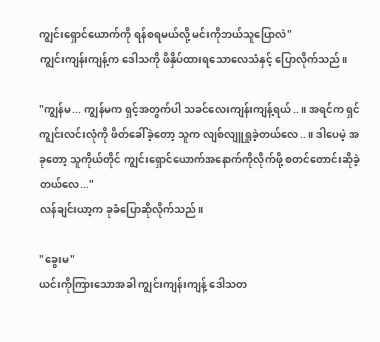ကျွင်းရှောင်ယောက်ကို ရန်စရမယ်လို့ မင်းကိုဘယ်သူပြောလဲ"
ကျွင်းကျန်းကျန့်က ဒေါသကို ဖိနှိပ်ထားရသောလေသံနှင့် ပြောလိုက်သည်။

"ကျွန်မ... ကျွန်မက ရှင့်အတွက်ပါ သခင်လေးကျန်းကျန့်ရယ်..။ အရင်က ရှင် ကျွင်းလင်းလုံကို ဖိတ်ခေါ်ခဲ့တော့ သူက လျစ်လျူရှုခဲ့တယ်လေ..။ ဒါပေမဲ့ အခုတော့ သူကိုယ်တိုင် ကျွင်းရှောင်ယောက်အနောက်ကိုလိုက်ဖို့ စတင်တောင်းဆိုခဲ့တယ်လေ..."
လန်ချင်းယာ့က ခုခံပြောဆိုလိုက်သည်။

"ခွေးမ"
ယင်းကိုကြားသောအခါ ကျွင်းကျန်းကျန့် ဒေါသတ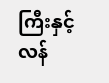ကြီးနှင့် လန်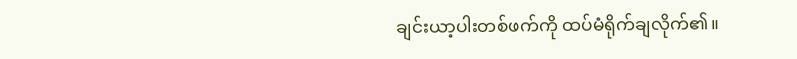ချင်းယာ့ပါးတစ်ဖက်ကို ထပ်မံရိုက်ချလိုက်၏။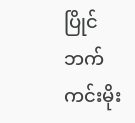ပြိုင်ဘက်ကင်းမိုး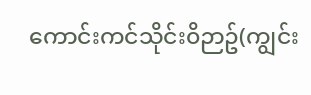ကောင်းကင်သိုင်း၀ိဉာဥ်(ကျွင်း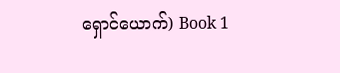ရှောင်ယောက်) Book 1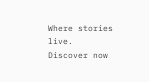Where stories live. Discover now